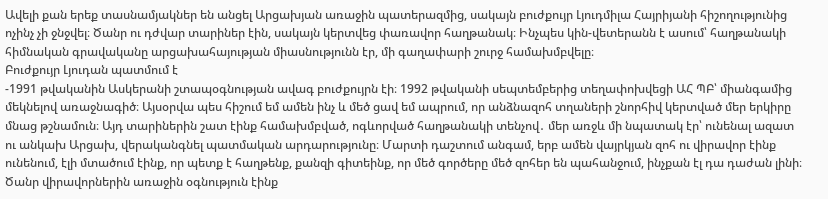Ավելի քան երեք տասնամյակներ են անցել Արցախյան առաջին պատերազմից, սակայն բուժքույր Լյուդմիլա Հայրիյանի հիշողությունից ոչինչ չի ջնջվել։ Ծանր ու դժվար տարիներ էին, սակայն կերտվեց փառավոր հաղթանակ։ Ինչպես կին-վետերանն է ասում՝ հաղթանակի հիմնական գրավականը արցախահայության միասնությունն էր, մի գաղափարի շուրջ համախմբվելը։
Բուժքույր Լյուդան պատմում է
-1991 թվականին Ասկերանի շտապօգնության ավագ բուժքույրն էի։ 1992 թվականի սեպտեմբերից տեղափոխվեցի ԱՀ ՊԲ՝ միանգամից մեկնելով առաջնագիծ։ Այսօրվա պես հիշում եմ ամեն ինչ և մեծ ցավ եմ ապրում, որ անձնազոհ տղաների շնորհիվ կերտված մեր երկիրը մնաց թշնամուն։ Այդ տարիներին շատ էինք համախմբված, ոգևորված հաղթանակի տենչով․ մեր առջև մի նպատակ էր՝ ունենալ ազատ ու անկախ Արցախ, վերականգնել պատմական արդարությունը։ Մարտի դաշտում անգամ, երբ ամեն վայրկյան զոհ ու վիրավոր էինք ունենում, էլի մտածում էինք, որ պետք է հաղթենք, քանզի գիտեինք, որ մեծ գործերը մեծ զոհեր են պահանջում, ինչքան էլ դա դաժան լինի։
Ծանր վիրավորներին առաջին օգնություն էինք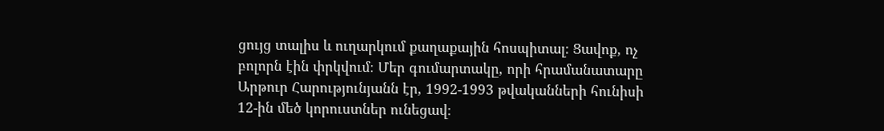ցույց տալիս և ուղարկում քաղաքային հոսպիտալ։ Ցավոք, ոչ բոլորն էին փրկվում։ Մեր գումարտակը, որի հրամանատարը Արթուր Հարությունյանն էր, 1992-1993 թվականների հունիսի 12-ին մեծ կորուստներ ունեցավ։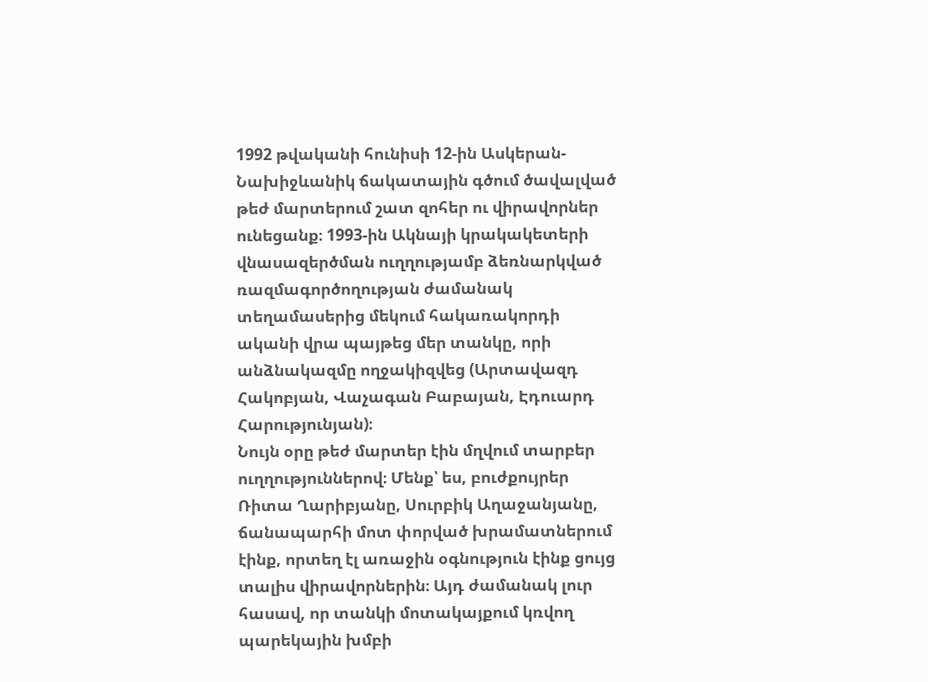1992 թվականի հունիսի 12-ին Ասկերան-Նախիջևանիկ ճակատային գծում ծավալված թեժ մարտերում շատ զոհեր ու վիրավորներ ունեցանք։ 1993-ին Ակնայի կրակակետերի վնասազերծման ուղղությամբ ձեռնարկված ռազմագործողության ժամանակ տեղամասերից մեկում հակառակորդի ականի վրա պայթեց մեր տանկը, որի անձնակազմը ողջակիզվեց (Արտավազդ Հակոբյան, Վաչագան Բաբայան, Էդուարդ Հարությունյան)։
Նույն օրը թեժ մարտեր էին մղվում տարբեր ուղղություններով։ Մենք՝ ես, բուժքույրեր Ռիտա Ղարիբյանը, Սուրբիկ Աղաջանյանը, ճանապարհի մոտ փորված խրամատներում էինք, որտեղ էլ առաջին օգնություն էինք ցույց տալիս վիրավորներին։ Այդ ժամանակ լուր հասավ, որ տանկի մոտակայքում կռվող պարեկային խմբի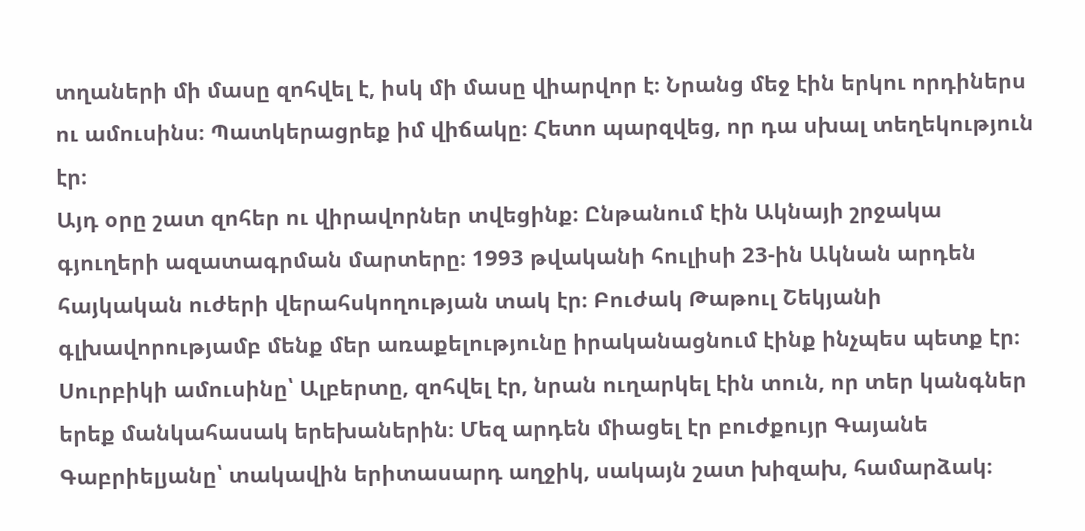տղաների մի մասը զոհվել է, իսկ մի մասը վիարվոր է։ Նրանց մեջ էին երկու որդիներս ու ամուսինս։ Պատկերացրեք իմ վիճակը։ Հետո պարզվեց, որ դա սխալ տեղեկություն էր։
Այդ օրը շատ զոհեր ու վիրավորներ տվեցինք։ Ընթանում էին Ակնայի շրջակա գյուղերի ազատագրման մարտերը։ 1993 թվականի հուլիսի 23-ին Ակնան արդեն հայկական ուժերի վերահսկողության տակ էր։ Բուժակ Թաթուլ Շեկյանի գլխավորությամբ մենք մեր առաքելությունը իրականացնում էինք ինչպես պետք էր։ Սուրբիկի ամուսինը՝ Ալբերտը, զոհվել էր, նրան ուղարկել էին տուն, որ տեր կանգներ երեք մանկահասակ երեխաներին։ Մեզ արդեն միացել էր բուժքույր Գայանե Գաբրիելյանը՝ տակավին երիտասարդ աղջիկ, սակայն շատ խիզախ, համարձակ։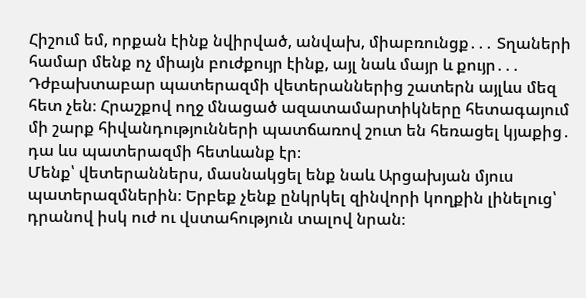Հիշում եմ, որքան էինք նվիրված, անվախ, միաբռունցք․․․ Տղաների համար մենք ոչ միայն բուժքույր էինք, այլ նաև մայր և քույր․․․ Դժբախտաբար պատերազմի վետերաններից շատերն այլևս մեզ հետ չեն։ Հրաշքով ողջ մնացած ազատամարտիկները հետագայում մի շարք հիվանդությունների պատճառով շուտ են հեռացել կյաքից․ դա ևս պատերազմի հետևանք էր։
Մենք՝ վետերաններս, մասնակցել ենք նաև Արցախյան մյուս պատերազմներին։ Երբեք չենք ընկրկել զինվորի կողքին լինելուց՝ դրանով իսկ ուժ ու վստահություն տալով նրան։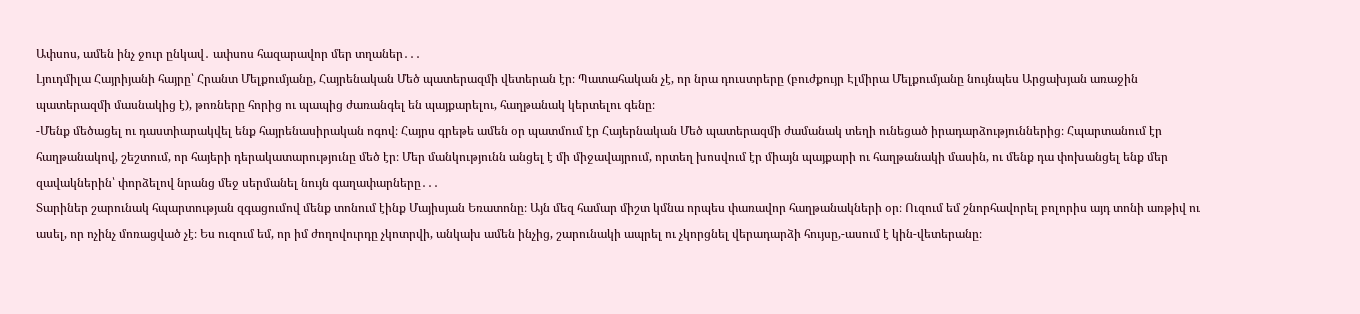Ափսոս, ամեն ինչ ջուր ընկավ․ ափսոս հազարավոր մեր տղաներ․․․
Լյուդմիլա Հայրիյանի հայրը՝ Հրանտ Մելքումյանը, Հայրենական Մեծ պատերազմի վետերան էր։ Պատահական չէ, որ նրա դուստրերը (բուժքույր Էլմիրա Մելքումյանը նույնպես Արցախյան առաջին պատերազմի մասնակից է), թոռները հորից ու պապից ժառանգել են պայքարելու, հաղթանակ կերտելու գենը։
-Մենք մեծացել ու դաստիարակվել ենք հայրենասիրական ոգով։ Հայրս գրեթե ամեն օր պատմում էր Հայերնական Մեծ պատերազմի ժամանակ տեղի ունեցած իրադարձություններից։ Հպարտանում էր հաղթանակով, շեշտում, որ հայերի դերակատարությունը մեծ էր։ Մեր մանկությունն անցել է մի միջավայրում, որտեղ խոսվում էր միայն պայքարի ու հաղթանակի մասին, ու մենք դա փոխանցել ենք մեր զավակներին՝ փորձելով նրանց մեջ սերմանել նույն գաղափարները․․․
Տարիներ շարունակ հպարտության զգացումով մենք տոնում էինք Մայիսյան Եռատոնը։ Այն մեզ համար միշտ կմնա որպես փառավոր հաղթանակների օր։ Ուզում եմ շնորհավորել բոլորիս այդ տոնի առթիվ ու ասել, որ ոչինչ մոռացված չէ։ Ես ուզում եմ, որ իմ ժողովուրդը չկոտրվի, անկախ ամեն ինչից, շարունակի ապրել ու չկորցնել վերադարձի հույսը,-ասում է կին-վետերանը։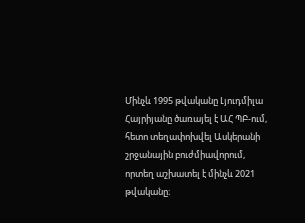Մինչև 1995 թվականը Լյուդմիլա Հայրիյանը ծառայել է ԱՀ ՊԲ-ում, հետո տեղափոխվել Ասկերանի շրջանային բուժմիավորում, որտեղ աշխատել է մինչև 2021 թվականը։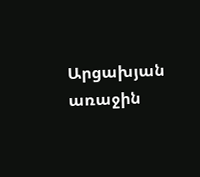Արցախյան առաջին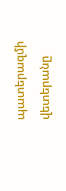պատերազմի վետերանը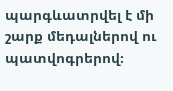պարգևատրվել է մի շարք մեդալներով ու պատվոգրերով։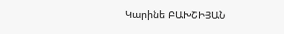Կարինե ԲԱԽՇԻՅԱՆ